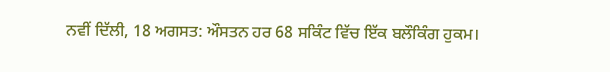ਨਵੀਂ ਦਿੱਲੀ, 18 ਅਗਸਤ: ਔਸਤਨ ਹਰ 68 ਸਕਿੰਟ ਵਿੱਚ ਇੱਕ ਬਲੌਕਿੰਗ ਹੁਕਮ।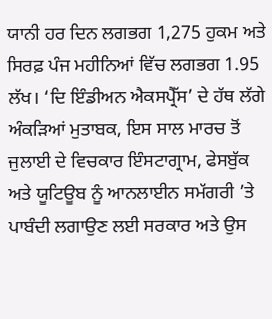ਯਾਨੀ ਹਰ ਦਿਨ ਲਗਭਗ 1,275 ਹੁਕਮ ਅਤੇ ਸਿਰਫ਼ ਪੰਜ ਮਹੀਨਿਆਂ ਵਿੱਚ ਲਗਭਗ 1.95 ਲੱਖ। ‘ਦਿ ਇੰਡੀਅਨ ਐਕਸਪ੍ਰੈੱਸ’ ਦੇ ਹੱਥ ਲੱਗੇ ਅੰਕੜਿਆਂ ਮੁਤਾਬਕ, ਇਸ ਸਾਲ ਮਾਰਚ ਤੋਂ ਜੁਲਾਈ ਦੇ ਵਿਚਕਾਰ ਇੰਸਟਾਗ੍ਰਾਮ, ਫੇਸਬੁੱਕ ਅਤੇ ਯੂਟਿਊਬ ਨੂੰ ਆਨਲਾਈਨ ਸਮੱਗਰੀ ’ਤੇ ਪਾਬੰਦੀ ਲਗਾਉਣ ਲਈ ਸਰਕਾਰ ਅਤੇ ਉਸ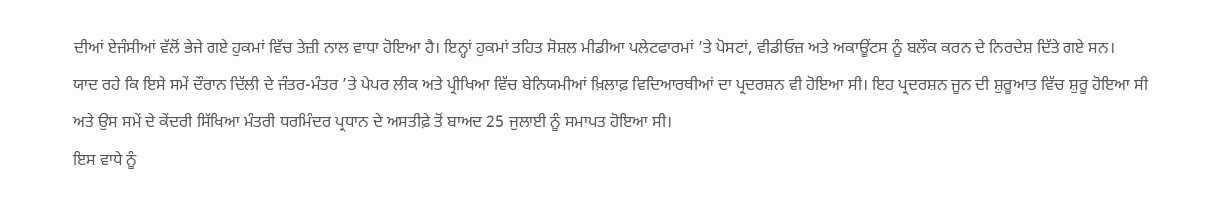ਦੀਆਂ ਏਜੰਸੀਆਂ ਵੱਲੋਂ ਭੇਜੇ ਗਏ ਹੁਕਮਾਂ ਵਿੱਚ ਤੇਜ਼ੀ ਨਾਲ ਵਾਧਾ ਹੋਇਆ ਹੈ। ਇਨ੍ਹਾਂ ਹੁਕਮਾਂ ਤਹਿਤ ਸੋਸ਼ਲ ਮੀਡੀਆ ਪਲੇਟਫਾਰਮਾਂ ’ਤੇ ਪੋਸਟਾਂ, ਵੀਡੀਓਜ਼ ਅਤੇ ਅਕਾਊਂਟਸ ਨੂੰ ਬਲੌਕ ਕਰਨ ਦੇ ਨਿਰਦੇਸ਼ ਦਿੱਤੇ ਗਏ ਸਨ।
ਯਾਦ ਰਹੇ ਕਿ ਇਸੇ ਸਮੇਂ ਦੌਰਾਨ ਦਿੱਲੀ ਦੇ ਜੰਤਰ-ਮੰਤਰ ’ਤੇ ਪੇਪਰ ਲੀਕ ਅਤੇ ਪ੍ਰੀਖਿਆ ਵਿੱਚ ਬੇਨਿਯਮੀਆਂ ਖ਼ਿਲਾਫ਼ ਵਿਦਿਆਰਥੀਆਂ ਦਾ ਪ੍ਰਦਰਸ਼ਨ ਵੀ ਹੋਇਆ ਸੀ। ਇਹ ਪ੍ਰਦਰਸ਼ਨ ਜੂਨ ਦੀ ਸ਼ੁਰੂਆਤ ਵਿੱਚ ਸ਼ੁਰੂ ਹੋਇਆ ਸੀ ਅਤੇ ਉਸ ਸਮੇਂ ਦੇ ਕੇਂਦਰੀ ਸਿੱਖਿਆ ਮੰਤਰੀ ਧਰਮਿੰਦਰ ਪ੍ਰਧਾਨ ਦੇ ਅਸਤੀਫ਼ੇ ਤੋਂ ਬਾਅਦ 25 ਜੁਲਾਈ ਨੂੰ ਸਮਾਪਤ ਹੋਇਆ ਸੀ।
ਇਸ ਵਾਧੇ ਨੂੰ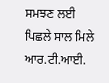ਸਮਝਣ ਲਈ ਪਿਛਲੇ ਸਾਲ ਮਿਲੇ ਆਰ.ਟੀ.ਆਈ.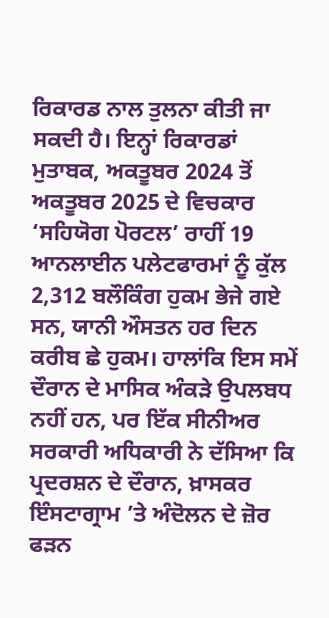ਰਿਕਾਰਡ ਨਾਲ ਤੁਲਨਾ ਕੀਤੀ ਜਾ ਸਕਦੀ ਹੈ। ਇਨ੍ਹਾਂ ਰਿਕਾਰਡਾਂ ਮੁਤਾਬਕ, ਅਕਤੂਬਰ 2024 ਤੋਂ ਅਕਤੂਬਰ 2025 ਦੇ ਵਿਚਕਾਰ ‘ਸਹਿਯੋਗ ਪੋਰਟਲ’ ਰਾਹੀਂ 19 ਆਨਲਾਈਨ ਪਲੇਟਫਾਰਮਾਂ ਨੂੰ ਕੁੱਲ 2,312 ਬਲੌਕਿੰਗ ਹੁਕਮ ਭੇਜੇ ਗਏ ਸਨ, ਯਾਨੀ ਔਸਤਨ ਹਰ ਦਿਨ ਕਰੀਬ ਛੇ ਹੁਕਮ। ਹਾਲਾਂਕਿ ਇਸ ਸਮੇਂ ਦੌਰਾਨ ਦੇ ਮਾਸਿਕ ਅੰਕੜੇ ਉਪਲਬਧ ਨਹੀਂ ਹਨ, ਪਰ ਇੱਕ ਸੀਨੀਅਰ ਸਰਕਾਰੀ ਅਧਿਕਾਰੀ ਨੇ ਦੱਸਿਆ ਕਿ ਪ੍ਰਦਰਸ਼ਨ ਦੇ ਦੌਰਾਨ, ਖ਼ਾਸਕਰ ਇੰਸਟਾਗ੍ਰਾਮ ’ਤੇ ਅੰਦੋਲਨ ਦੇ ਜ਼ੋਰ ਫੜਨ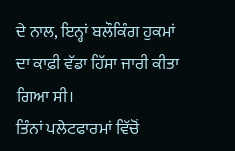ਦੇ ਨਾਲ, ਇਨ੍ਹਾਂ ਬਲੌਕਿੰਗ ਹੁਕਮਾਂ ਦਾ ਕਾਫ਼ੀ ਵੱਡਾ ਹਿੱਸਾ ਜਾਰੀ ਕੀਤਾ ਗਿਆ ਸੀ।
ਤਿੰਨਾਂ ਪਲੇਟਫਾਰਮਾਂ ਵਿੱਚੋਂ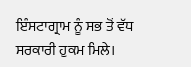ਇੰਸਟਾਗ੍ਰਾਮ ਨੂੰ ਸਭ ਤੋਂ ਵੱਧ ਸਰਕਾਰੀ ਹੁਕਮ ਮਿਲੇ।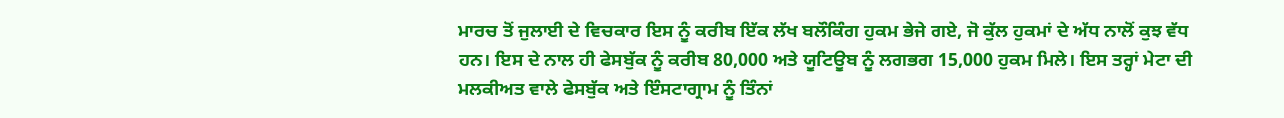ਮਾਰਚ ਤੋਂ ਜੁਲਾਈ ਦੇ ਵਿਚਕਾਰ ਇਸ ਨੂੰ ਕਰੀਬ ਇੱਕ ਲੱਖ ਬਲੌਕਿੰਗ ਹੁਕਮ ਭੇਜੇ ਗਏ, ਜੋ ਕੁੱਲ ਹੁਕਮਾਂ ਦੇ ਅੱਧ ਨਾਲੋਂ ਕੁਝ ਵੱਧ ਹਨ। ਇਸ ਦੇ ਨਾਲ ਹੀ ਫੇਸਬੁੱਕ ਨੂੰ ਕਰੀਬ 80,000 ਅਤੇ ਯੂਟਿਊਬ ਨੂੰ ਲਗਭਗ 15,000 ਹੁਕਮ ਮਿਲੇ। ਇਸ ਤਰ੍ਹਾਂ ਮੇਟਾ ਦੀ ਮਲਕੀਅਤ ਵਾਲੇ ਫੇਸਬੁੱਕ ਅਤੇ ਇੰਸਟਾਗ੍ਰਾਮ ਨੂੰ ਤਿੰਨਾਂ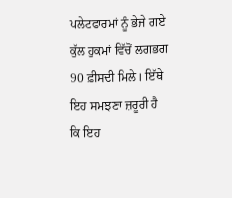ਪਲੇਟਫਾਰਮਾਂ ਨੂੰ ਭੇਜੇ ਗਏ ਕੁੱਲ ਹੁਕਮਾਂ ਵਿੱਚੋਂ ਲਗਭਗ 90 ਫ਼ੀਸਦੀ ਮਿਲੇ। ਇੱਥੇ ਇਹ ਸਮਝਣਾ ਜ਼ਰੂਰੀ ਹੈ ਕਿ ਇਹ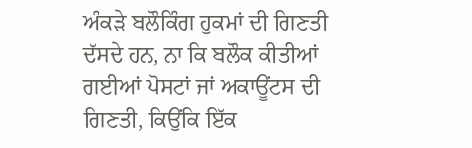ਅੰਕੜੇ ਬਲੌਕਿੰਗ ਹੁਕਮਾਂ ਦੀ ਗਿਣਤੀ ਦੱਸਦੇ ਹਨ, ਨਾ ਕਿ ਬਲੌਕ ਕੀਤੀਆਂ ਗਈਆਂ ਪੋਸਟਾਂ ਜਾਂ ਅਕਾਊਂਟਸ ਦੀ ਗਿਣਤੀ, ਕਿਉਂਕਿ ਇੱਕ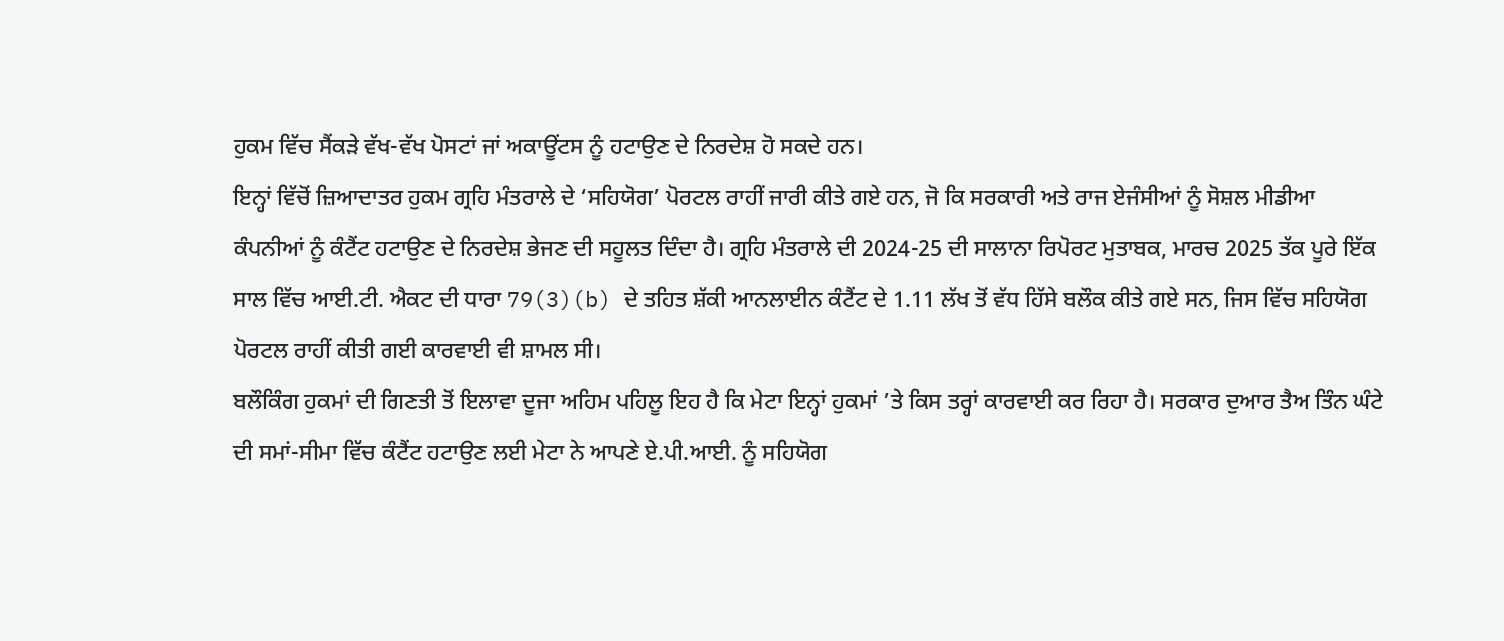ਹੁਕਮ ਵਿੱਚ ਸੈਂਕੜੇ ਵੱਖ-ਵੱਖ ਪੋਸਟਾਂ ਜਾਂ ਅਕਾਊਂਟਸ ਨੂੰ ਹਟਾਉਣ ਦੇ ਨਿਰਦੇਸ਼ ਹੋ ਸਕਦੇ ਹਨ।
ਇਨ੍ਹਾਂ ਵਿੱਚੋਂ ਜ਼ਿਆਦਾਤਰ ਹੁਕਮ ਗ੍ਰਹਿ ਮੰਤਰਾਲੇ ਦੇ ‘ਸਹਿਯੋਗ’ ਪੋਰਟਲ ਰਾਹੀਂ ਜਾਰੀ ਕੀਤੇ ਗਏ ਹਨ, ਜੋ ਕਿ ਸਰਕਾਰੀ ਅਤੇ ਰਾਜ ਏਜੰਸੀਆਂ ਨੂੰ ਸੋਸ਼ਲ ਮੀਡੀਆ ਕੰਪਨੀਆਂ ਨੂੰ ਕੰਟੈਂਟ ਹਟਾਉਣ ਦੇ ਨਿਰਦੇਸ਼ ਭੇਜਣ ਦੀ ਸਹੂਲਤ ਦਿੰਦਾ ਹੈ। ਗ੍ਰਹਿ ਮੰਤਰਾਲੇ ਦੀ 2024-25 ਦੀ ਸਾਲਾਨਾ ਰਿਪੋਰਟ ਮੁਤਾਬਕ, ਮਾਰਚ 2025 ਤੱਕ ਪੂਰੇ ਇੱਕ ਸਾਲ ਵਿੱਚ ਆਈ.ਟੀ. ਐਕਟ ਦੀ ਧਾਰਾ 79(3)(b) ਦੇ ਤਹਿਤ ਸ਼ੱਕੀ ਆਨਲਾਈਨ ਕੰਟੈਂਟ ਦੇ 1.11 ਲੱਖ ਤੋਂ ਵੱਧ ਹਿੱਸੇ ਬਲੌਕ ਕੀਤੇ ਗਏ ਸਨ, ਜਿਸ ਵਿੱਚ ਸਹਿਯੋਗ ਪੋਰਟਲ ਰਾਹੀਂ ਕੀਤੀ ਗਈ ਕਾਰਵਾਈ ਵੀ ਸ਼ਾਮਲ ਸੀ।
ਬਲੌਕਿੰਗ ਹੁਕਮਾਂ ਦੀ ਗਿਣਤੀ ਤੋਂ ਇਲਾਵਾ ਦੂਜਾ ਅਹਿਮ ਪਹਿਲੂ ਇਹ ਹੈ ਕਿ ਮੇਟਾ ਇਨ੍ਹਾਂ ਹੁਕਮਾਂ ’ਤੇ ਕਿਸ ਤਰ੍ਹਾਂ ਕਾਰਵਾਈ ਕਰ ਰਿਹਾ ਹੈ। ਸਰਕਾਰ ਦੁਆਰ ਤੈਅ ਤਿੰਨ ਘੰਟੇ ਦੀ ਸਮਾਂ-ਸੀਮਾ ਵਿੱਚ ਕੰਟੈਂਟ ਹਟਾਉਣ ਲਈ ਮੇਟਾ ਨੇ ਆਪਣੇ ਏ.ਪੀ.ਆਈ. ਨੂੰ ਸਹਿਯੋਗ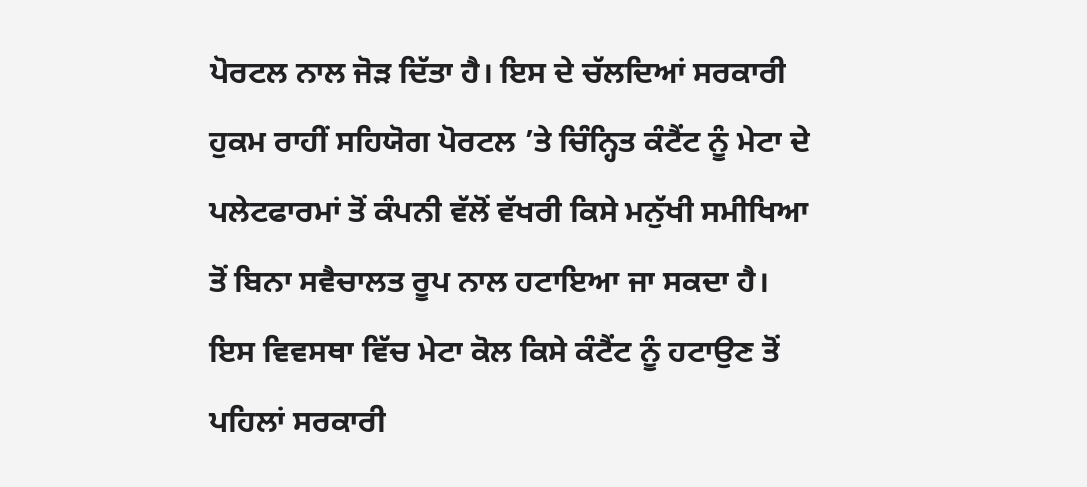ਪੋਰਟਲ ਨਾਲ ਜੋੜ ਦਿੱਤਾ ਹੈ। ਇਸ ਦੇ ਚੱਲਦਿਆਂ ਸਰਕਾਰੀ ਹੁਕਮ ਰਾਹੀਂ ਸਹਿਯੋਗ ਪੋਰਟਲ ’ਤੇ ਚਿੰਨ੍ਹਿਤ ਕੰਟੈਂਟ ਨੂੰ ਮੇਟਾ ਦੇ ਪਲੇਟਫਾਰਮਾਂ ਤੋਂ ਕੰਪਨੀ ਵੱਲੋਂ ਵੱਖਰੀ ਕਿਸੇ ਮਨੁੱਖੀ ਸਮੀਖਿਆ ਤੋਂ ਬਿਨਾ ਸਵੈਚਾਲਤ ਰੂਪ ਨਾਲ ਹਟਾਇਆ ਜਾ ਸਕਦਾ ਹੈ। ਇਸ ਵਿਵਸਥਾ ਵਿੱਚ ਮੇਟਾ ਕੋਲ ਕਿਸੇ ਕੰਟੈਂਟ ਨੂੰ ਹਟਾਉਣ ਤੋਂ ਪਹਿਲਾਂ ਸਰਕਾਰੀ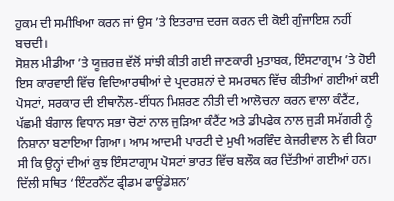ਹੁਕਮ ਦੀ ਸਮੀਖਿਆ ਕਰਨ ਜਾਂ ਉਸ ’ਤੇ ਇਤਰਾਜ਼ ਦਰਜ ਕਰਨ ਦੀ ਕੋਈ ਗੁੰਜਾਇਸ਼ ਨਹੀਂ ਬਚਦੀ।
ਸੋਸ਼ਲ ਮੀਡੀਆ ’ਤੇ ਯੂਜ਼ਰਜ਼ ਵੱਲੋਂ ਸਾਂਝੀ ਕੀਤੀ ਗਈ ਜਾਣਕਾਰੀ ਮੁਤਾਬਕ, ਇੰਸਟਾਗ੍ਰਾਮ ’ਤੇ ਹੋਈ ਇਸ ਕਾਰਵਾਈ ਵਿੱਚ ਵਿਦਿਆਰਥੀਆਂ ਦੇ ਪ੍ਰਦਰਸ਼ਨਾਂ ਦੇ ਸਮਰਥਨ ਵਿੱਚ ਕੀਤੀਆਂ ਗਈਆਂ ਕਈ ਪੋਸਟਾਂ, ਸਰਕਾਰ ਦੀ ਈਥਾਨੌਲ-ਈਂਧਨ ਮਿਸ਼ਰਣ ਨੀਤੀ ਦੀ ਆਲੋਚਨਾ ਕਰਨ ਵਾਲਾ ਕੰਟੈਂਟ, ਪੱਛਮੀ ਬੰਗਾਲ ਵਿਧਾਨ ਸਭਾ ਚੋਣਾਂ ਨਾਲ ਜੁੜਿਆ ਕੰਟੈਂਟ ਅਤੇ ਡੀਪਫੇਕ ਨਾਲ ਜੁੜੀ ਸਮੱਗਰੀ ਨੂੰ ਨਿਸ਼ਾਨਾ ਬਣਾਇਆ ਗਿਆ। ਆਮ ਆਦਮੀ ਪਾਰਟੀ ਦੇ ਮੁਖੀ ਅਰਵਿੰਦ ਕੇਜਰੀਵਾਲ ਨੇ ਵੀ ਕਿਹਾ ਸੀ ਕਿ ਉਨ੍ਹਾਂ ਦੀਆਂ ਕੁਝ ਇੰਸਟਾਗ੍ਰਾਮ ਪੋਸਟਾਂ ਭਾਰਤ ਵਿੱਚ ਬਲੌਕ ਕਰ ਦਿੱਤੀਆਂ ਗਈਆਂ ਹਨ।
ਦਿੱਲੀ ਸਥਿਤ ‘ਇੰਟਰਨੈੱਟ ਫ੍ਰੀਡਮ ਫਾਊਂਡੇਸ਼ਨ’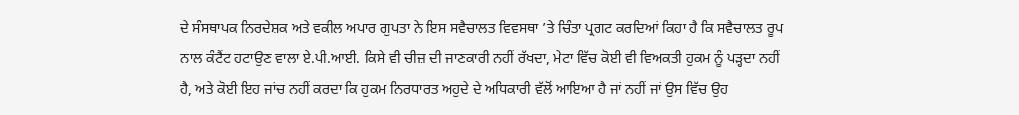ਦੇ ਸੰਸਥਾਪਕ ਨਿਰਦੇਸ਼ਕ ਅਤੇ ਵਕੀਲ ਅਪਾਰ ਗੁਪਤਾ ਨੇ ਇਸ ਸਵੈਚਾਲਤ ਵਿਵਸਥਾ ’ਤੇ ਚਿੰਤਾ ਪ੍ਰਗਟ ਕਰਦਿਆਂ ਕਿਹਾ ਹੈ ਕਿ ਸਵੈਚਾਲਤ ਰੂਪ ਨਾਲ ਕੰਟੈਂਟ ਹਟਾਉਣ ਵਾਲਾ ਏ.ਪੀ.ਆਈ. ਕਿਸੇ ਵੀ ਚੀਜ਼ ਦੀ ਜਾਣਕਾਰੀ ਨਹੀਂ ਰੱਖਦਾ, ਮੇਟਾ ਵਿੱਚ ਕੋਈ ਵੀ ਵਿਅਕਤੀ ਹੁਕਮ ਨੂੰ ਪੜ੍ਹਦਾ ਨਹੀਂ ਹੈ, ਅਤੇ ਕੋਈ ਇਹ ਜਾਂਚ ਨਹੀਂ ਕਰਦਾ ਕਿ ਹੁਕਮ ਨਿਰਧਾਰਤ ਅਹੁਦੇ ਦੇ ਅਧਿਕਾਰੀ ਵੱਲੋਂ ਆਇਆ ਹੈ ਜਾਂ ਨਹੀਂ ਜਾਂ ਉਸ ਵਿੱਚ ਉਹ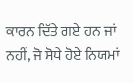ਕਾਰਨ ਦਿੱਤੇ ਗਏ ਹਨ ਜਾਂ ਨਹੀਂ, ਜੋ ਸੋਧੇ ਹੋਏ ਨਿਯਮਾਂ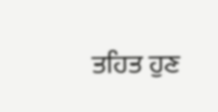ਤਹਿਤ ਹੁਣ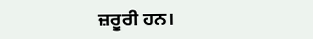ਜ਼ਰੂਰੀ ਹਨ।